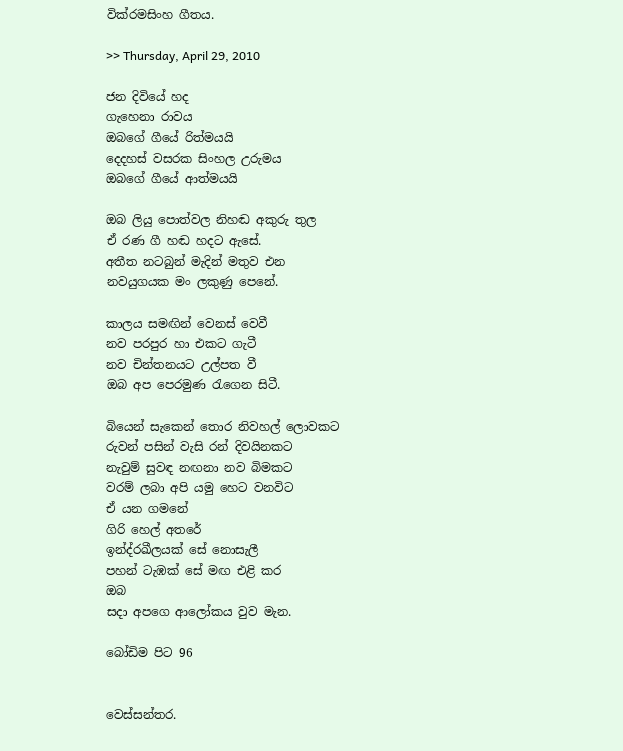වික්රමසිංහ ගීතය.

>> Thursday, April 29, 2010

ජන දිවියේ හද
ගැහෙනා රාවය
ඔබගේ ගීයේ රිත්මයයි
දෙදහස් වසරක සිංහල උරුමය
ඔබගේ ගීයේ ආත්මයයි

ඔබ ලියු පොත්වල නිහඬ අකුරු තුල
ඒ රණ ගී හඬ හදට ඇසේ.
අතීත නටබුන් මැදින් මතුව එන
නවයුගයක මං ලකුණු පෙනේ.

කාලය සමඟින් වෙනස් වෙවී
නව පරපුර හා එකට ගැටී
නව චින්තනයට උල්පත වී
ඔබ අප පෙරමුණ රැගෙන සිටී.

බියෙන් සැකෙන් තොර නිවහල් ලොවකට
රුවන් පසින් වැසි රන් දිවයිනකට
නැවුම් සුවඳ නඟනා නව බිමකට
වරම් ලබා අපි යමු හෙට වනවිට
ඒ යන ගමනේ
ගිරි හෙල් අතරේ
ඉන්ද්රඛීලයක් සේ නොසැලී
පහන් ටැඹක් සේ මඟ එළි කර
ඔබ
සදා අපගෙ ආලෝකය වුව මැන.

බෝඩිම පිට 96


වෙස්සන්තර.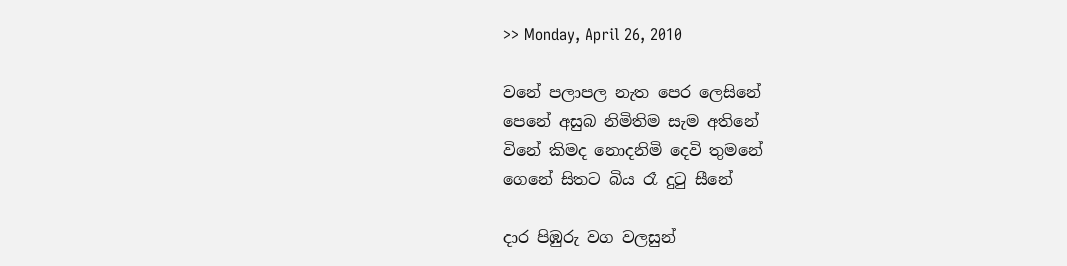>> Monday, April 26, 2010

වනේ පලාපල නැත පෙර ලෙසිනේ
පෙනේ අසුබ නිමිතිම සැම අතිනේ
විනේ කිමද නොදනිමි දෙවි තුමනේ
ගෙනේ සිතට බිය රෑ දුටු සීනේ

දාර පිඹුරු වග වලසුන්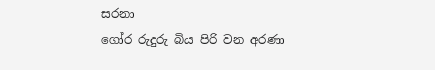සරනා
ගෝර රුදුරු බිය පිරි වන අරණා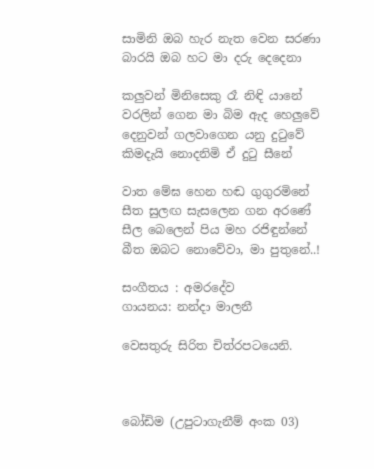සාමිනි ඔබ හැර නැත වෙන සරණා
බාරයි ඔබ හට මා දරු දෙදෙනා

කලුවන් මිනිසෙකු රෑ නිඳි යානේ
වරලින් ගෙන මා බිම ඇද හෙලුවේ
දෙනුවන් ගලවාගෙන යනු දුටුවේ
කිමදැයි නොදනිමි ඒ දුටු සීනේ

වාත මේඝ හෙන හඬ ගුගුරමිනේ
සීත සුලඟ සැසලෙන ගන අරණේ
සීල බෙලෙන් පිය මහ රජිඳුන්නේ
බීත ඔබට නොවේවා, මා පුතුනේ..!

සංගීතය : අමරදේව
ගායනය: නන්දා මාලනී

වෙසතුරු සිරිත චිත්රපටයෙනි.



බෝඩිම (උපුටාගැනීම් අංක 03)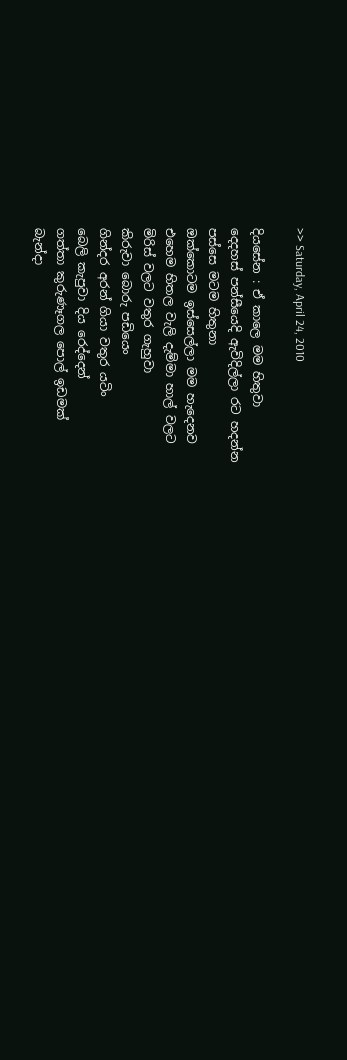>> Saturday, April 24, 2010

දියසේන : ඒ කාලෙ මම හිතුවා
දෙදහස් පන්සීයෙදි ඇවිදිල්ලා රට හදන්න
පස්සෙ මටම හිතුනා
ඔක්කොටම ඉස්සෙල්ලා මම හැදෙනව
එහෙම හිතල වැලි දැම්මා හාල් වලට
මිරිස් වලට වතුර ගැහුවා
කිරුවා බොරු පඩියෙං
ගින්දර අරන් ගියා වතුර යටිං
බෙලි කැපුවා දිය රෙද්දෙන්
ගත්තා කුරුණෑගල පොල් ඉඩමක්
බැන්දා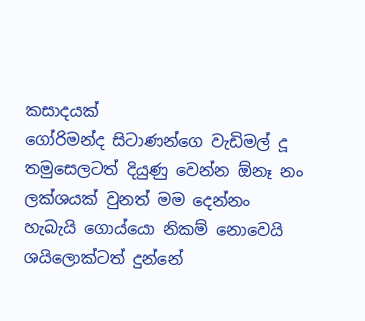කසාදයක්
ගෝරිමන්ද සිටාණන්ගෙ වැඩිමල් දූ
තමුසෙලටත් දියුණු වෙන්න ඕනෑ නං
ලක්ශයක් වුනත් මම දෙන්නං
හැබැයි ගොය්යො නිකම් නොවෙයි
ශයිලොක්ටත් දුන්නේ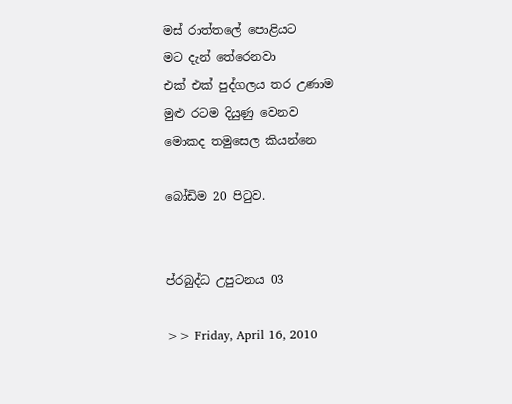මස් රාත්තලේ පොළියට
මට දැන් තේරෙනවා
එක් එක් පුද්ගලය තර උණාම
මුළු රටම දියුණු වෙනව
මොකද තමුසෙල කියන්නෙ

බෝඩිම 20 පිටුව.


ප්රබුද්ධ උපුටනය 03

>> Friday, April 16, 2010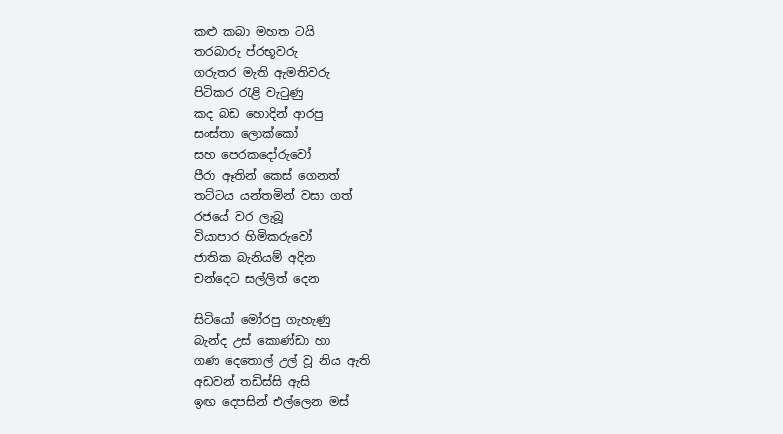කළු කබා මහත ටයි
තරබාරු ප්රභූවරු
ගරුතර මැති ඇමතිවරු
පිටිකර රැළි වැටුණු
කද බඩ හොදින් ආරපු
සංස්තා ලොක්කෝ
සහ පෙරකදෝරුවෝ
පීරා ඈතින් කෙස් ගෙනත්
තට්ටය යන්තමින් වසා ගත්
රජයේ වර ලැබූ
වියාපාර හිමිකරුවෝ
ජාතික බැනියම් අදින
චන්දෙට සල්ලිත් දෙන

සිටියෝ මෝරපු ගැහැණු
බැන්ද උස් කොණ්ඩා හා
ගණ දෙතොල් උල් වූ නිය ඇති
අඩවන් තඩිස්සි ඇසි
ඉඟ දෙපසින් එල්ලෙන මස්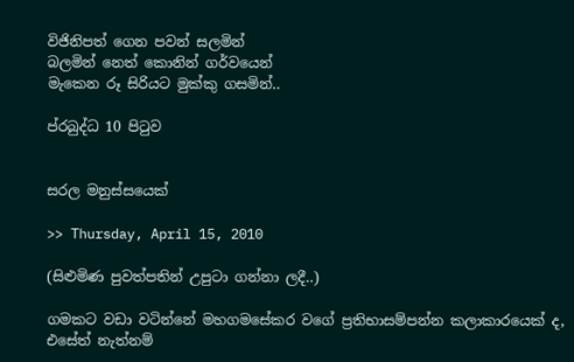විජිනිපත් ගෙන පවන් සලමින්
බලමින් නෙත් කොනින් ගර්වයෙන්
මැකෙන රූ සිරියට මුක්කු ගසමින්..

ප්රබුද්ධ 10 පිටුව


සරල මනුස්සයෙක්

>> Thursday, April 15, 2010

(සිළුමිණ පුවත්පතින් උපුටා ගන්නා ලදී..)

ගමකට වඩා වටින්නේ මහගමසේකර වගේ ප්‍රතිභාසම්පන්න කලාකාරයෙක් ද, එසේත් නැත්නම්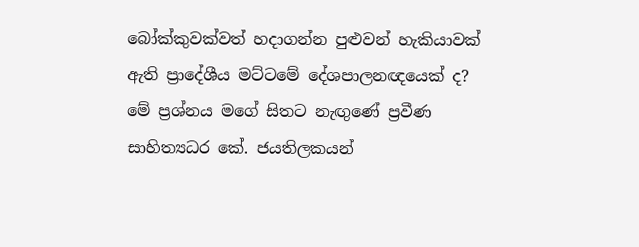බෝක්කුවක්වත් හදාගන්න පුළුවන් හැකියාවක් ඇති ප්‍රාදේශීය මට්ටමේ දේශපාලනඥයෙක් ද? මේ ප්‍රශ්නය මගේ සිතට නැඟුණේ ප්‍රවීණ සාහිත්‍යධර කේ. ජයතිලකයන්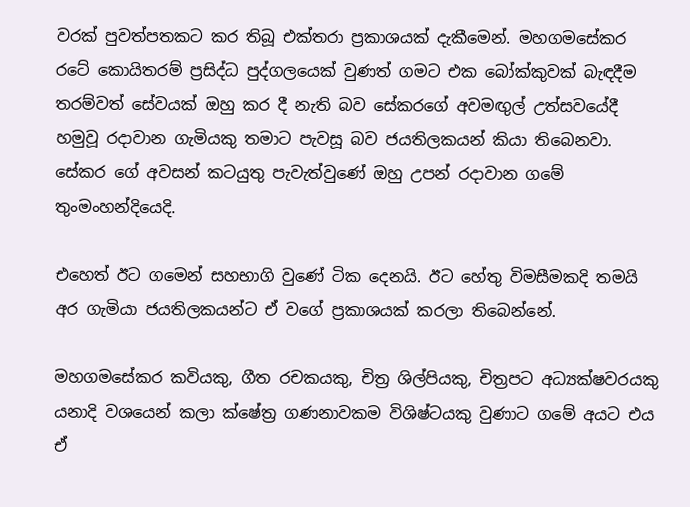වරක් පුවත්පතකට කර තිබූ එක්තරා ප්‍රකාශයක් දැකීමෙන්. මහගමසේකර රටේ කොයිතරම් ප්‍රසිද්ධ පුද්ගලයෙක් වුණත් ගමට එක බෝක්කුවක් බැඳදීම තරම්වත් සේවයක් ඔහු කර දී නැති බව සේකරගේ අවමඟුල් උත්සවයේදී හමුවූ රදාවාන ගැමියකු තමාට පැවසූ බව ජයතිලකයන් කියා තිබෙනවා. සේකර ගේ අවසන් කටයුතු පැවැත්වුණේ ඔහු උපන් රදාවාන ගමේ තුංමංහන්දියෙදි.

එහෙත් ඊට ගමෙන් සහභාගි වුණේ ටික දෙනයි. ඊට හේතු විමසීමකදි තමයි අර ගැමියා ජයතිලකයන්ට ඒ වගේ ප්‍රකාශයක් කරලා තිබෙන්නේ.

මහගමසේකර කවියකු, ගීත රචකයකු, චිත්‍ර ශිල්පියකු, චිත්‍රපට අධ්‍යක්ෂවරයකු යනාදි වශයෙන් කලා ක්ෂේත්‍ර ගණනාවකම විශිෂ්ටයකු වුණාට ගමේ අයට එය ඒ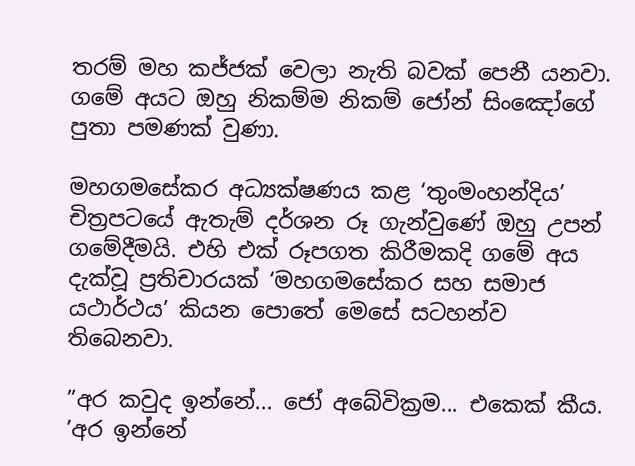තරම් මහ කජ්ජක් වෙලා නැති බවක් පෙනී යනවා. ගමේ අයට ඔහු නිකම්ම නිකම් ජෝන් සිංඤෝගේ පුතා පමණක් වුණා.

මහගමසේකර අධ්‍යක්ෂණය කළ ‘තුංමංහන්දිය’ චිත්‍රපටයේ ඇතැම් දර්ශන රූ ගැන්වුණේ ඔහු උපන් ගමේදීමයි. එහි එක් රූපගත කිරීමකදි ගමේ අය දැක්වූ ප්‍රතිචාරයක් ‘මහගමසේකර සහ සමාජ යථාර්ථය’ කියන පොතේ මෙසේ සටහන්ව තිබෙනවා.

”අර කවුද ඉන්නේ... ජෝ අබේවික්‍රම... එකෙක් කීය.
’අර ඉන්නේ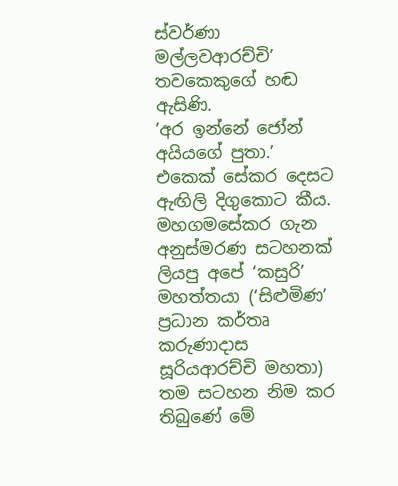ස්වර්ණා මල්ලවආරච්චි’ තවකෙකුගේ හඬ ඇසිණි.
’අර ඉන්නේ ජෝන් අයියගේ පුතා.’ එකෙක් සේකර දෙසට ඇඟිලි දිගුකොට කීය.
මහගමසේකර ගැන අනුස්මරණ සටහනක් ලියපු අපේ ‘කසුරි’ මහත්තයා (‘සිළුමිණ’ ප්‍රධාන කර්තෘ කරුණාදාස සූරියආරච්චි මහතා) තම සටහන නිම කර තිබුණේ මේ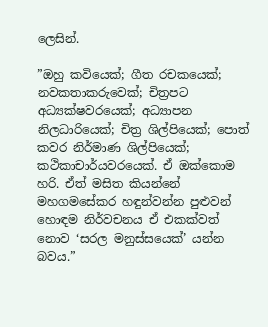ලෙසින්.

”ඔහු කවියෙක්; ගීත රචකයෙක්; නවකතාකරුවෙක්; චිත්‍රපට අධ්‍යක්ෂවරයෙක්; අධ්‍යාපන නිලධාරියෙක්; චිත්‍ර ශිල්පියෙක්; පොත් කවර නිර්මාණ ශිල්පියෙක්; කථිකාචාර්යවරයෙක්. ඒ ඔක්කොම හරි. ඒත් මසිත කියන්නේ මහගමසේකර හඳුන්වන්න පුළුවන් හොඳම නිර්වචනය ඒ එකක්වත් නොව ‘සරල මනුස්සයෙක්’ යන්න බවය.”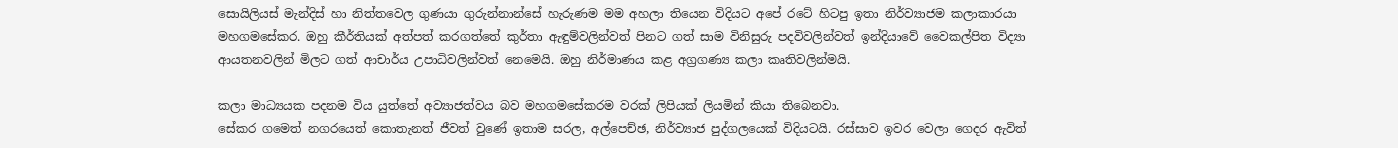සොයිලියස් මැන්දිස් හා නිත්තවෙල ගුණයා ගුරුන්නාන්සේ හැරුණම මම අහලා තියෙන විදියට අපේ රටේ හිටපු ඉතා නිර්ව්‍යාජම කලාකාරයා මහගමසේකර. ඔහු කීර්තියක් අත්පත් කරගත්තේ කුර්තා ඇඳුම්වලින්වත් පිනට ගත් සාම විනිසුරු පදවිවලින්වත් ඉන්දියාවේ වෛකල්පිත විද්‍යා ආයතනවලින් මිලට ගත් ආචාර්ය උපාධිවලින්වත් නෙමෙයි. ඔහු නිර්මාණය කළ අග්‍රගණ්‍ය කලා කෘතිවලින්මයි.

කලා මාධ්‍යයක පදනම විය යුත්තේ අව්‍යාජත්වය බව මහගමසේකරම වරක් ලිපියක් ලියමින් කියා තිබෙනවා.
සේකර ගමෙත් නගරයෙත් කොතැනත් ජීවත් වුණේ ඉතාම සරල, අල්පෙච්ඡ, නිර්ව්‍යාජ පුද්ගලයෙක් විදියටයි. රස්සාව ඉවර වෙලා ගෙදර ඇවිත්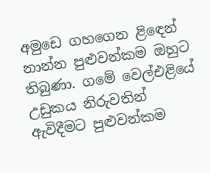අමුඩෙ ගහගෙන ළිඳෙන් නාන්න පුළුවන්කම ඔහුට තිබුණා. ගමේ වෙල්එළියේ උඩුකය නිරුවතින් ඇවිදීමට පුළුවන්කම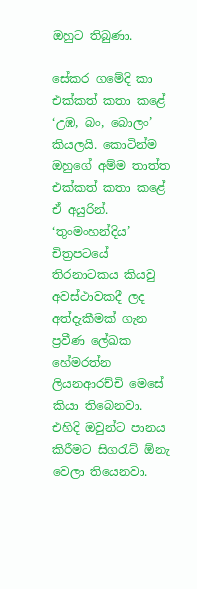ඔහුට තිබුණා.

සේකර ගමේදි කා එක්කත් කතා කළේ ‘උඹ, බං, බොලං’ කියලයි. කොටින්ම ඔහුගේ අම්ම තාත්ත එක්කත් කතා කළේ ඒ අයුරින්. ‘තුංමංහන්දිය’ චිත්‍රපටයේ තිරනාටකය කියවු අවස්ථාවකදී ලද අත්දැකීමක් ගැන ප්‍රවීණ ලේඛක හේමරත්න ලියනආරච්චි මෙසේ කියා තිබෙනවා. එහිදි ඔවුන්ට පානය කිරීමට සිගරැට් ඕනැ වෙලා තියෙනවා.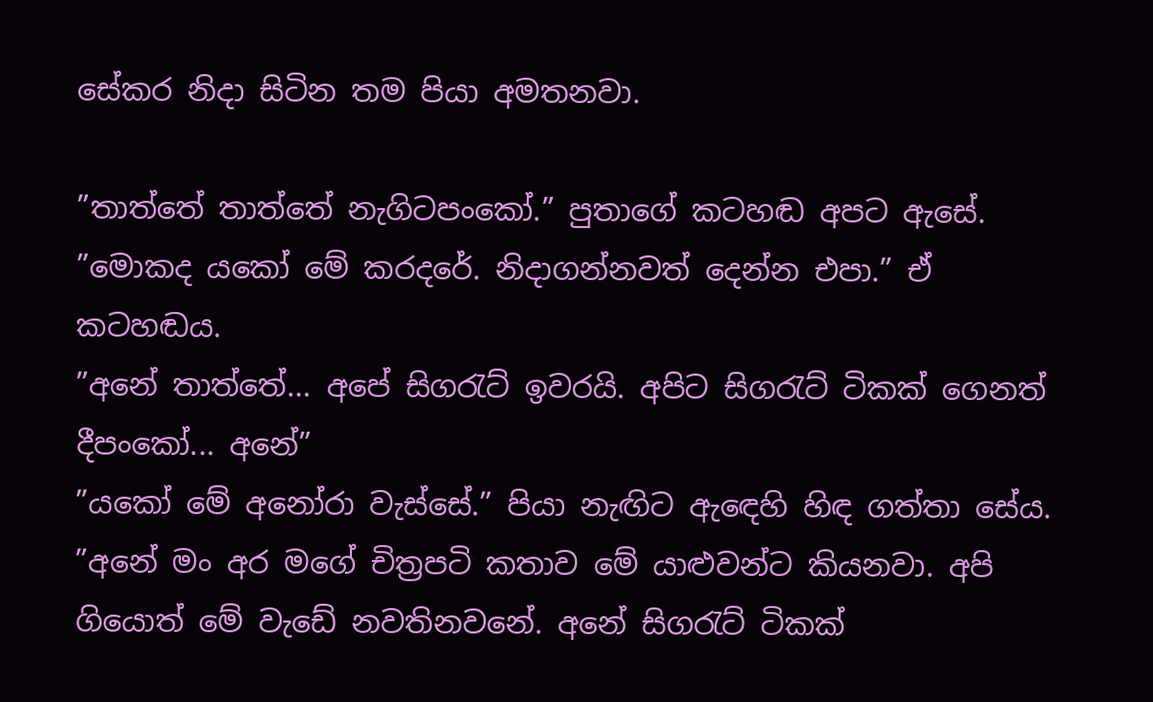සේකර නිදා සිටින තම පියා අමතනවා.

”තාත්තේ තාත්තේ නැගිටපංකෝ.” පුතාගේ කටහඬ අපට ඇසේ.
”මොකද යකෝ මේ කරදරේ. නිදාගන්නවත් දෙන්න එපා.” ඒ කටහඬය.
”අනේ තාත්තේ... අපේ සිගරැට් ඉවරයි. අපිට සිගරැට් ටිකක් ගෙනත් දීපංකෝ... අනේ”
”යකෝ මේ අනෝරා වැස්සේ.” පියා නැඟිට ඇඳෙහි හිඳ ගත්තා සේය.
”අනේ මං අර මගේ චිත්‍රපටි කතාව මේ යාළුවන්ට කියනවා. අපි ගියොත් මේ වැඩේ නවතිනවනේ. අනේ සිගරැට් ටිකක්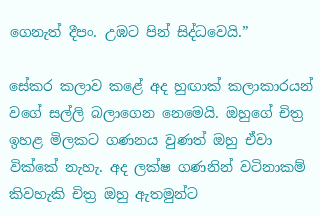ගෙනැත් දීපං. උඹට පින් සිද්ධවෙයි.”

සේකර කලාව කළේ අද හුඟාක් කලාකාරයන් වගේ සල්ලි බලාගෙන නෙමෙයි. ඔහුගේ චිත්‍ර ඉහළ මිලකට ගණනය වුණත් ඔහු ඒවා වික්කේ නැහැ. අද ලක්ෂ ගණනින් වටිනාකම් කිවහැකි චිත්‍ර ඔහු ඇතමුන්ට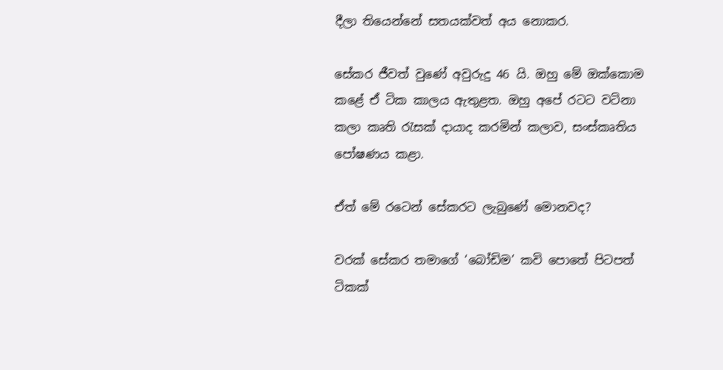දීලා තියෙන්නේ සතයක්වත් අය නොකර.

සේකර ජීවත් වුණේ අවුරුදු 46 යි. ඔහු මේ ඔක්කොම කළේ ඒ ටික කාලය ඇතුළත. ඔහු අපේ රටට වටිනා කලා කෘති රැසක් දායාද කරමින් කලාව, සංස්කෘතිය පෝෂණය කළා.

ඒත් මේ රටෙන් සේකරට ලැබුණේ මොනවද?

වරක් සේකර තමාගේ ‘බෝඩිම’ කවි පොතේ පිටපත් ටිකක්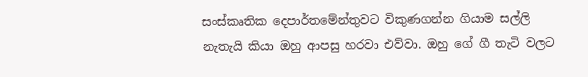සංස්කෘතික දෙපාර්තමේන්තුවට විකුණගන්න ගියාම සල්ලි නැතැයි කියා ඔහු ආපසු හරවා එව්වා. ඔහු ගේ ගී තැටි වලට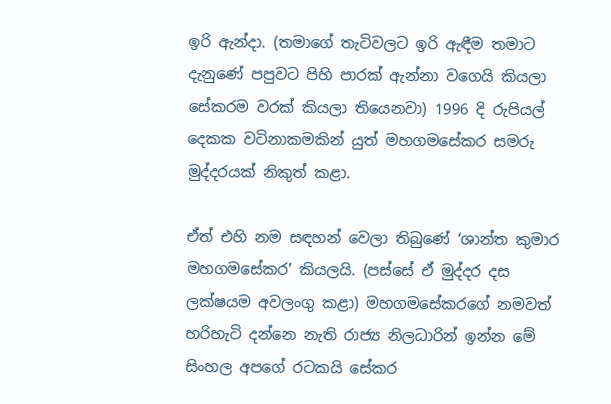ඉරි ඇන්දා. (තමාගේ තැටිවලට ඉරි ඇඳීම තමාට දැනුණේ පපුවට පිහි පාරක් ඇන්නා වගෙයි කියලා සේකරම වරක් කියලා තියෙනවා) 1996 දි රුපියල් දෙකක වටිනාකමකින් යුත් මහගමසේකර සමරු මුද්දරයක් නිකුත් කළා.

ඒත් එහි නම සඳහන් වෙලා තිබුණේ ‘ශාන්ත කුමාර මහගමසේකර’ කියලයි. (පස්සේ ඒ මුද්දර දස ලක්ෂයම අවලංගු කළා) මහගමසේකරගේ නමවත් හරිහැටි දන්නෙ නැති රාජ්‍ය නිලධාරින් ඉන්න මේ සිංහල අපගේ රටකයි සේකර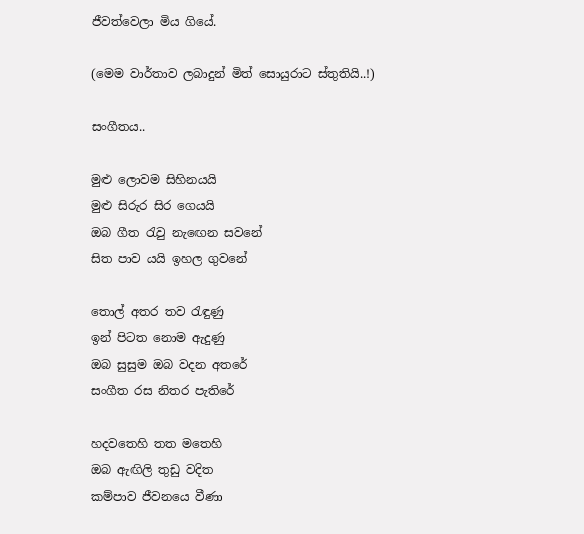ජීවත්වෙලා මිය ගියේ.

(මෙම වාර්තාව ලබාදුන් මිත් සොයුරාට ස්තුතියි..!)

සංගීතය..

මුළු ලොවම සිහිනයයි
මුළු සිරුර සිර ගෙයයි
ඔබ ගීත රැවු නැඟෙන සවනේ
සිත පාව යයි ඉහල ගුවනේ

තොල් අතර තව රැඳුණු
ඉන් පිටත නොම ඇදුණු
ඔබ සුසුම ඔබ වදන අතරේ
සංගීත රස නිතර පැතිරේ

හදවතෙහි තත මතෙහි
ඔබ ඇඟිලි තුඩු වදිත
කම්පාව ජීවනයෙ වීණා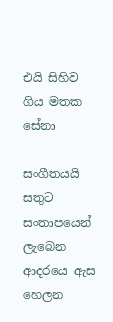එයි සිහිව ගිය මතක සේනා

සංගීතයයි සතුට
සංතාපයෙන් ලැබෙන
ආදරයෙ ඇස හෙලන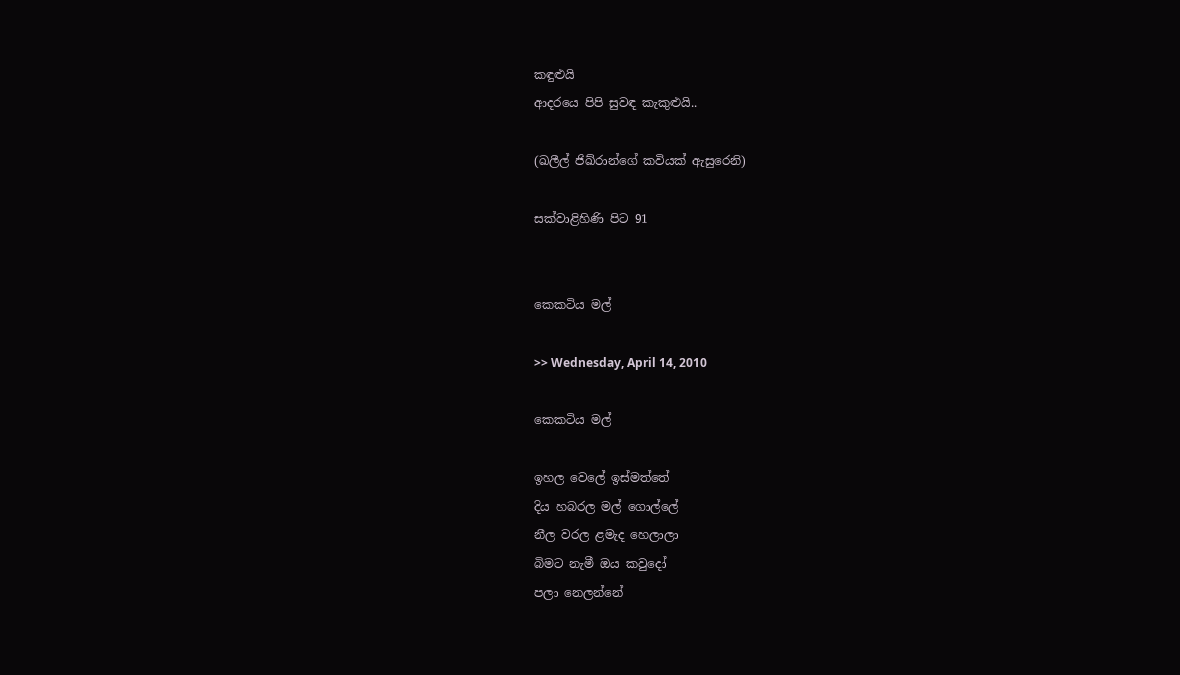කඳුළුයි
ආදරයෙ පිපි සුවඳ කැකුළුයි..

(ඛලීල් ජිඛ්රාන්ගේ කවියක් ඇසුරෙනි)

සක්වාළිහිණි පිට 91


කෙකටිය මල්

>> Wednesday, April 14, 2010

කෙකටිය මල්

ඉහල වෙලේ ඉස්මත්තේ
දිය හබරල මල් ගොල්ලේ
නීල වරල ළමැද හෙලාලා
බිමට නැමී ඔය කවුදෝ
පලා නෙලන්නේ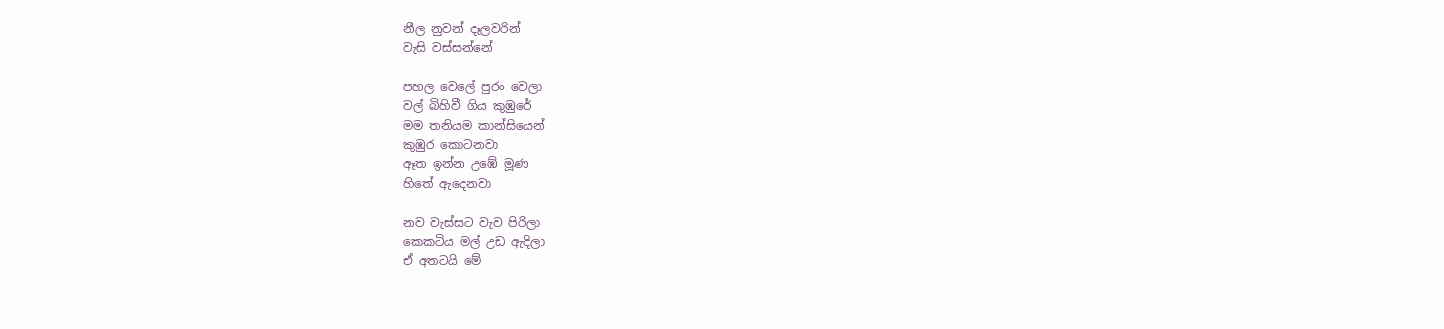නීල නුවන් දෑලවරින්
වැසි වස්සන්නේ

පහල වෙලේ පුරං වෙලා
වල් බිහිවී ගිය කුඹුරේ
මම තනියම කාන්සියෙන්
කුඹුර කොටනවා
ඈත ඉන්න උඹේ මූණ
හිතේ ඇදෙනවා

නව වැස්සට වැව පිරිලා
කෙකටිය මල් උඩ ඇදිලා
ඒ අතටයි මේ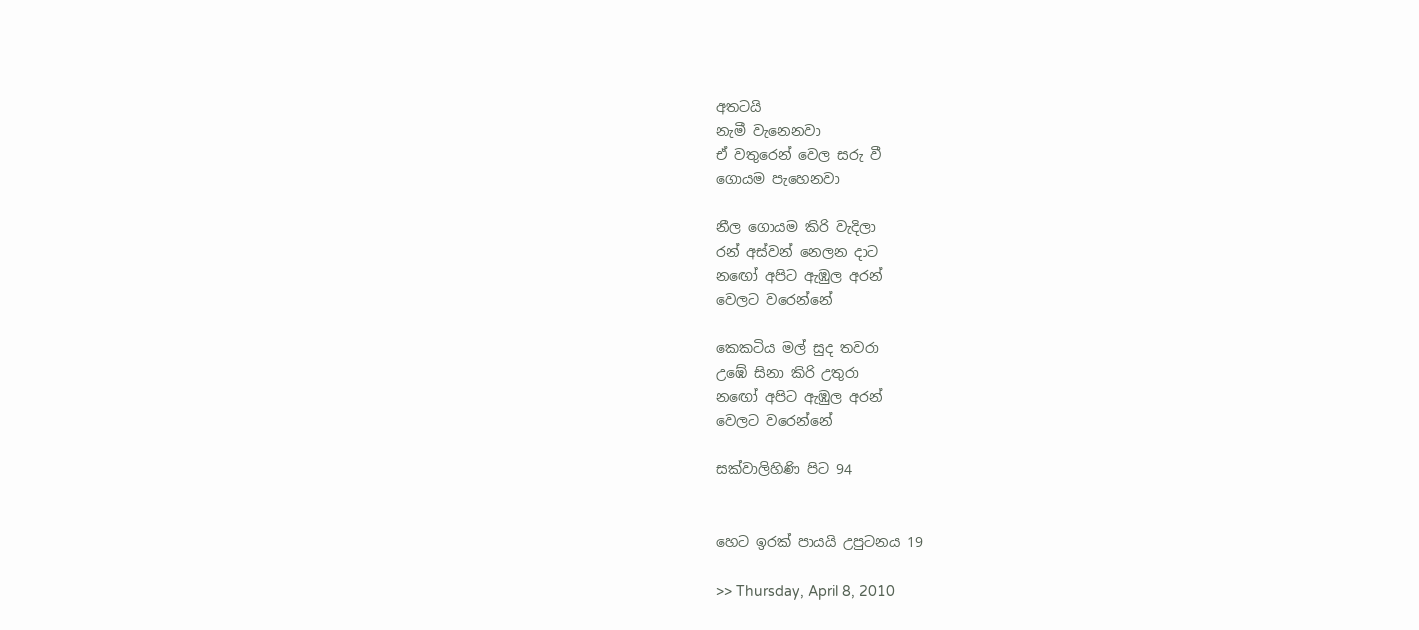අතටයි
නැමී වැනෙනවා
ඒ වතුරෙන් වෙල සරු වී
ගොයම පැහෙනවා

නීල ගොයම කිරි වැදිලා
රන් අස්වන් නෙලන දාට
නඟෝ අපිට ඇඹුල අරන්
වෙලට වරෙන්නේ

කෙකටිය මල් සුද තවරා
උඹේ සිනා කිරි උතුරා
නඟෝ අපිට ඇඹුල අරන්
වෙලට වරෙන්නේ

සක්වාලිහිණි පිට 94


හෙට ඉරක් පායයි උපුටනය 19

>> Thursday, April 8, 2010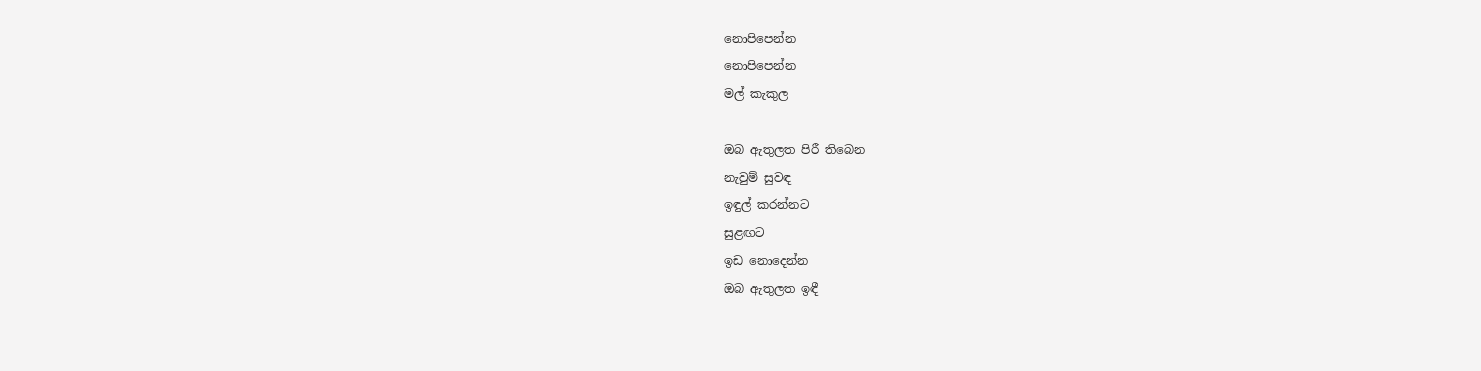නොපිපෙන්න
නොපිපෙන්න
මල් කැකුල

ඔබ ඇතුලත පිරී තිබෙන
නැවුම් සුවඳ
ඉඳුල් කරන්නට
සුළඟට
ඉඩ නොදෙන්න
ඔබ ඇතුලත ඉඳී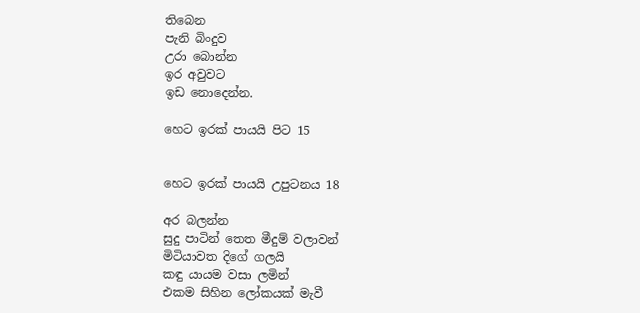තිබෙන
පැනි බිංදුව
උරා බොන්න
ඉර අවුවට
ඉඩ නොදෙන්න.

හෙට ඉරක් පායයි පිට 15


හෙට ඉරක් පායයි උපුටනය 18

අර බලන්න
සුදු පාටින් තෙත මීදුම් වලාවන්
මිටියාවත දිගේ ගලයි
කඳු යායම වසා ලමින්
එකම සිහින ලෝකයක් මැවී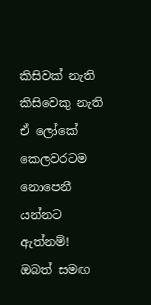කිසිවක් නැති
කිසිවෙකු නැති
ඒ ලෝකේ කෙලවරටම
නොපෙනී යන්නට ඇත්නම්!
ඔබත් සමඟ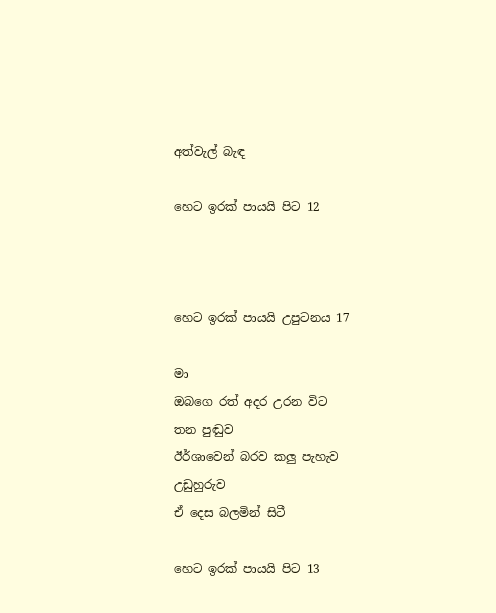අත්වැල් බැඳ

හෙට ඉරක් පායයි පිට 12



හෙට ඉරක් පායයි උපුටනය 17

මා
ඔබගෙ රත් අදර උරන විට
තන පුඬුව
ඊර්ශාවෙන් බරව කලු පැහැව
උඩුහුරුව
ඒ දෙස බලමින් සිටී

හෙට ඉරක් පායයි පිට 13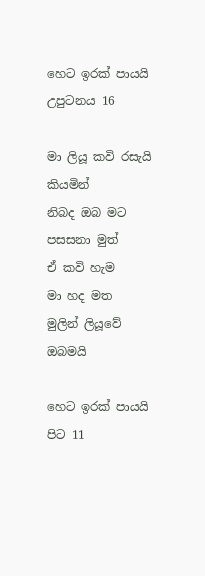හෙට ඉරක් පායයි උපුටනය 16

මා ලියූ කවි රසැයි කියමින්
නිබද ඔබ මට පසසනා මුත්
ඒ කවි හැම
මා හද මත
මුලින් ලියූවේ ඔබමයි

හෙට ඉරක් පායයි පිට 11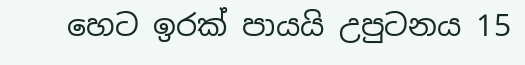හෙට ඉරක් පායයි උපුටනය 15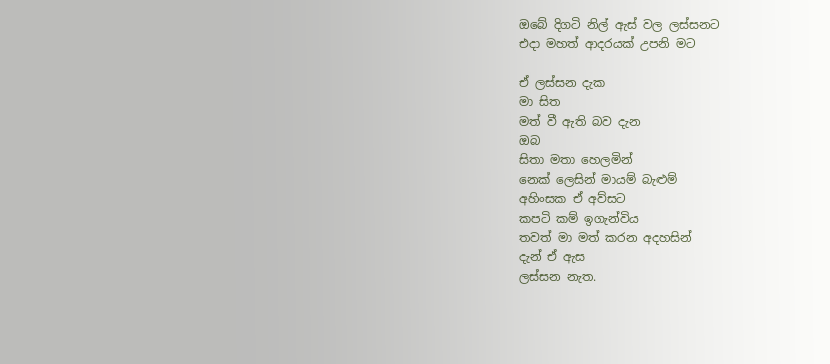ඔබේ දිගටි නිල් ඇස් වල ලස්සනට
එදා මහත් ආදරයක් උපනි මට

ඒ ලස්සන දැක
මා සිත
මත් වී ඇති බව දැන
ඔබ
සිතා මතා හෙලමින්
නෙක් ලෙසින් මායම් බැළුම්
අහිංසක ඒ අව්සට
කපටි කම් ඉගැන්විය
තවත් මා මත් කරන අදහසින්
දැන් ඒ ඇස
ලස්සන නැත.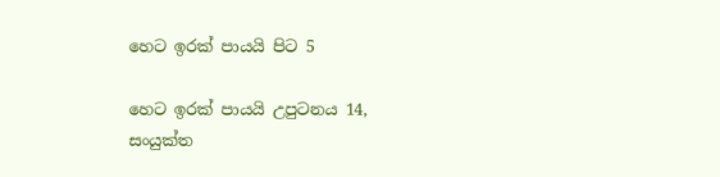හෙට ඉරක් පායයි පිට 5

හෙට ඉරක් පායයි උපුටනය 14, සංයුක්ත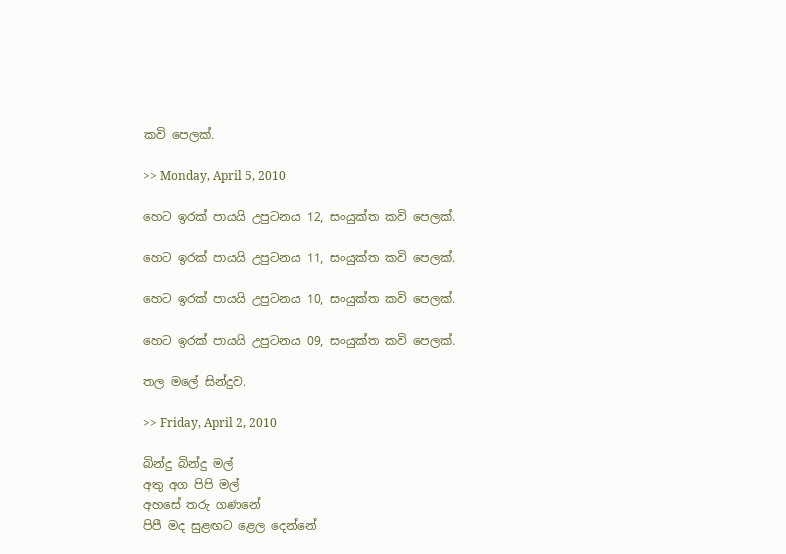කවි පෙලක්.

>> Monday, April 5, 2010

හෙට ඉරක් පායයි උපුටනය 12, සංයුක්ත කවි පෙලක්.

හෙට ඉරක් පායයි උපුටනය 11, සංයුක්ත කවි පෙලක්.

හෙට ඉරක් පායයි උපුටනය 10, සංයුක්ත කවි පෙලක්.

හෙට ඉරක් පායයි උපුටනය 09, සංයුක්ත කවි පෙලක්.

තල මලේ සින්දුව.

>> Friday, April 2, 2010

බින්දු බින්දු මල්
අතු අග පිපි මල්
අහසේ තරු ගණනේ
පිපී මද සුළඟට ළෙල දෙන්නේ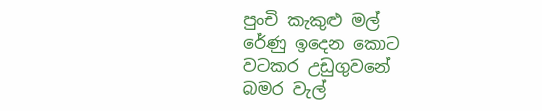පුංචි කැකුළු මල්
රේණු ඉදෙන කොට
වටකර උඩුගුවනේ
බමර වැල්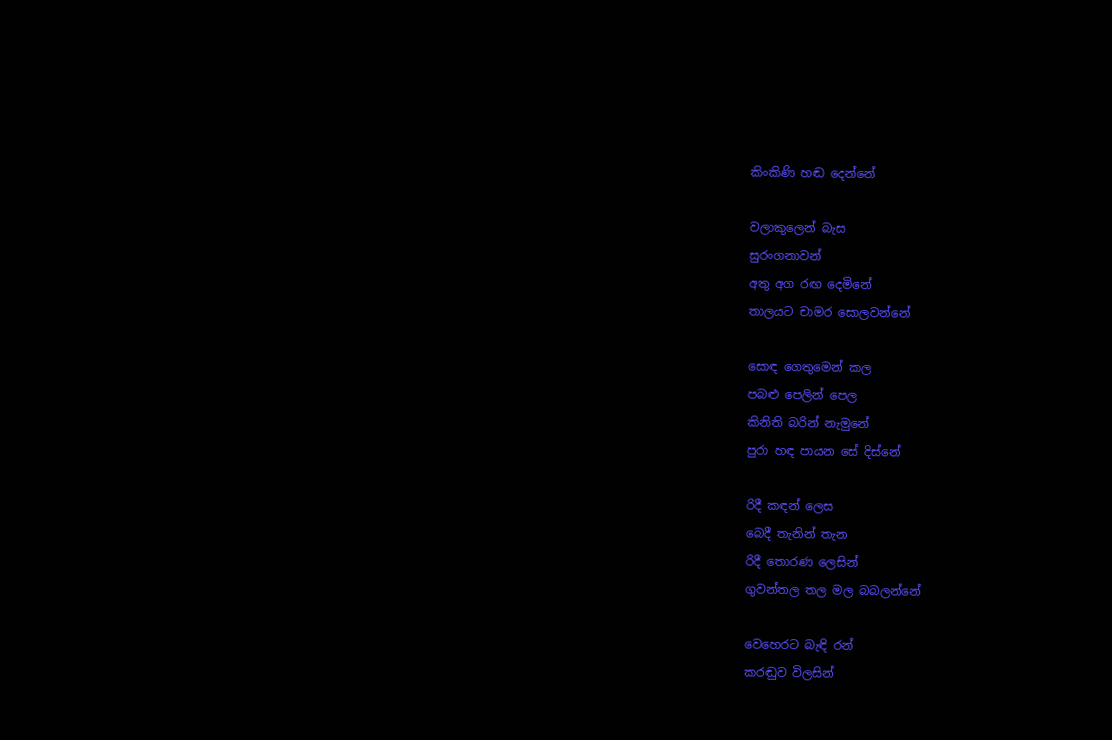කිංකිණි හඬ දෙන්නේ

වලාකුලෙන් බැස
සුරංගනාවන්
අතු අග රඟ දෙමිනේ
තාලයට චාමර සොලවන්නේ

සොඳ ගෙතුමෙන් කල
පබළු පෙලින් පෙල
කිනිති බරින් නැමුනේ
පුරා හඳ පායන සේ දිස්නේ

රිදී කඳන් ලෙස
බෙදී තැනින් තැන
රිදී තොරණ ලෙසින්
ගුවන්තල තල මල බබලන්නේ

වෙහෙරට බැඳි රන්
කරඬුව විලසින්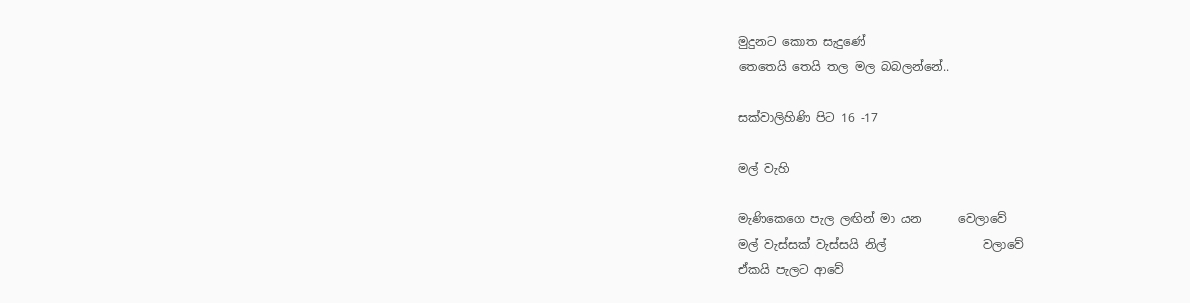මුදුනට කොත සැදුණේ
තෙතෙයි තෙයි තල මල බබලන්නේ..

සක්වාලිහිණි පිට 16 -17

මල් වැහි

මැණිකෙගෙ පැල ලඟින් මා යන      වෙලාවේ
මල් වැස්සක් වැස්සයි නිල්                වලාවේ
ඒකයි පැලට ආවේ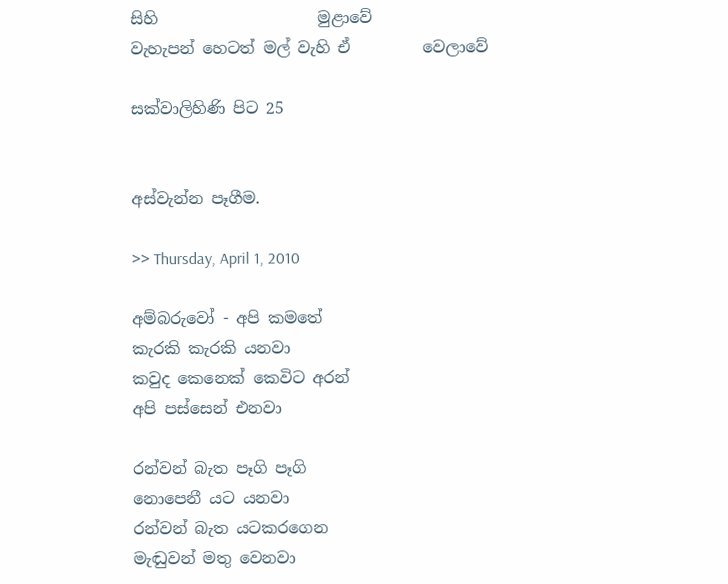සිහි                    මුළාවේ
වැහැපන් හෙටත් මල් වැහි ඒ         වෙලාවේ

සක්වාලිහිණි පිට 25


අස්වැන්න පෑගීම.

>> Thursday, April 1, 2010

අම්බරුවෝ - අපි කමතේ
කැරකි කැරකි යනවා
කවුද කෙනෙක් කෙවිට අරන්
අපි පස්සෙන් එනවා

රන්වන් බැත පෑගි පෑගි
නොපෙනී යට යනවා
රන්වන් බැත යටකරගෙන
මැඬුවන් මතු වෙනවා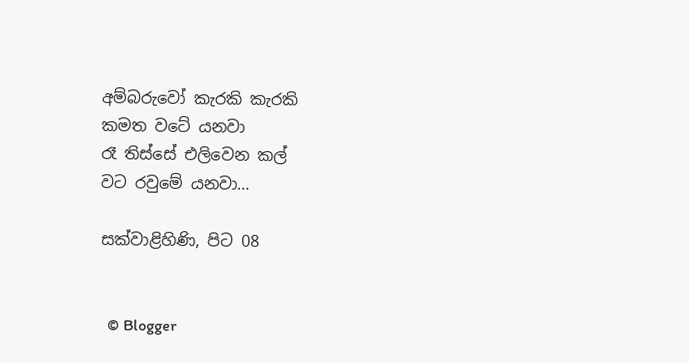අම්බරුවෝ කැරකි කැරකි
කමත වටේ යනවා
රෑ තිස්සේ එලිවෙන කල්
වට රවුමේ යනවා…

සක්වාළිහිණි, පිට 08


  © Blogger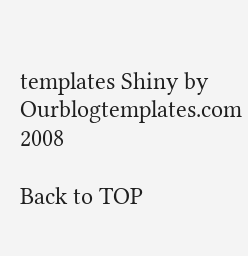templates Shiny by Ourblogtemplates.com 2008

Back to TOP